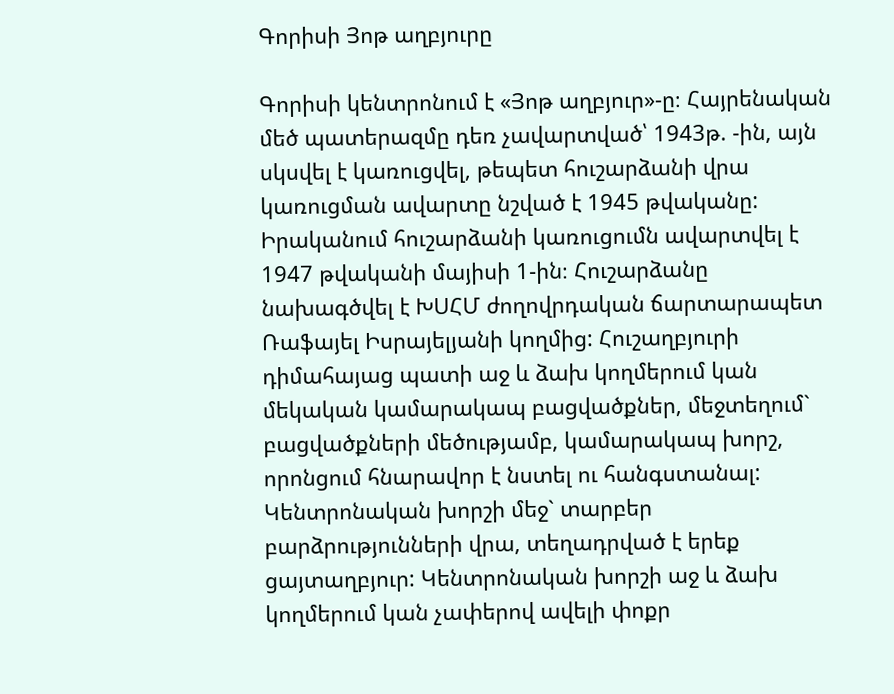Գորիսի Յոթ աղբյուրը

Գորիսի կենտրոնում է «Յոթ աղբյուր»-ը։ Հայրենական մեծ պատերազմը դեռ չավարտված՝ 1943թ. -ին, այն սկսվել է կառուցվել, թեպետ հուշարձանի վրա կառուցման ավարտը նշված է 1945 թվականը: Իրականում հուշարձանի կառուցումն ավարտվել է 1947 թվականի մայիսի 1-ին։ Հուշարձանը նախագծվել է ԽՍՀՄ ժողովրդական ճարտարապետ Ռաֆայել Իսրայելյանի կողմից: Հուշաղբյուրի դիմահայաց պատի աջ և ձախ կողմերում կան մեկական կամարակապ բացվածքներ, մեջտեղում` բացվածքների մեծությամբ, կամարակապ խորշ, որոնցում հնարավոր է նստել ու հանգստանալ: Կենտրոնական խորշի մեջ` տարբեր բարձրությունների վրա, տեղադրված է երեք ցայտաղբյուր: Կենտրոնական խորշի աջ և ձախ կողմերում կան չափերով ավելի փոքր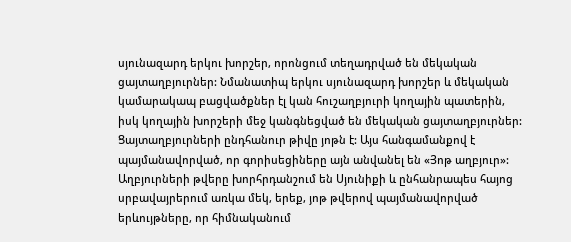սյունազարդ երկու խորշեր, որոնցում տեղադրված են մեկական ցայտաղբյուրներ: Նմանատիպ երկու սյունազարդ խորշեր և մեկական կամարակապ բացվածքներ էլ կան հուշաղբյուրի կողային պատերին, իսկ կողային խորշերի մեջ կանգնեցված են մեկական ցայտաղբյուրներ: Ցայտաղբյուրների ընդհանուր թիվը յոթն է: Այս հանգամանքով է պայմանավորված, որ գորիսեցիները այն անվանել են «Յոթ աղբյուր»: Աղբյուրների թվերը խորհրդանշում են Սյունիքի և ընհանրապես հայոց  սրբավայրերում առկա մեկ, երեք, յոթ թվերով պայմանավորված երևույթները, որ հիմնականում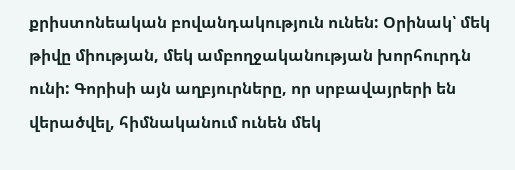քրիստոնեական բովանդակություն ունեն: Օրինակ՝ մեկ թիվը միության, մեկ ամբողջականության խորհուրդն ունի: Գորիսի այն աղբյուրները, որ սրբավայրերի են վերածվել, հիմնականում ունեն մեկ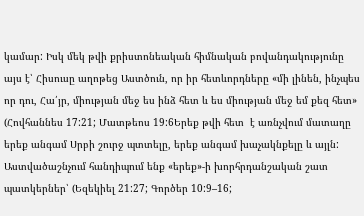կամար: Իսկ մեկ թվի քրիստոնեական հիմնական բովանդակությունը այս է՝ Հիսուսը աղոթեց Աստծուն, որ իր հետևորդները «մի լինեն, ինչպես որ դու, Հա՛յր, միության մեջ ես ինձ հետ և ես միության մեջ եմ քեզ հետ» (Հովհաննես 17:21; Մատթեոս 19:6Երեք թվի հետ  է առնչվում մատաղը երեք անգամ Սրբի շուրջ պտտելը, երեք անգամ խաչակնքելը և այլն: Աստվածաշնչում հանդիպում ենք «երեք»-ի խորհրդանշական շատ պատկերներ՝ (Եզեկիել 21:27; Գործեր 10:9–16;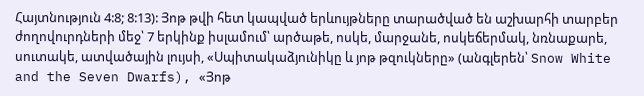Հայտնություն 4:8; 8:13): Յոթ թվի հետ կապված երևույթները տարածված են աշխարհի տարբեր ժողովուրդների մեջ՝ 7 երկինք իսլամում՝ արծաթե, ոսկե, մարջանե, ոսկեճերմակ, նռնաքարե, սուտակե, ատվածային լույսի, «Սպիտակաձյունիկը և յոթ թզուկները» (անգլերեն՝ Snow White and the Seven Dwarfs), «Յոթ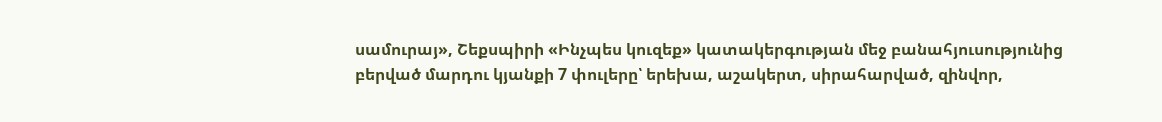սամուրայ», Շեքսպիրի «Ինչպես կուզեք» կատակերգության մեջ բանահյուսությունից բերված մարդու կյանքի 7 փուլերը՝ երեխա, աշակերտ, սիրահարված, զինվոր,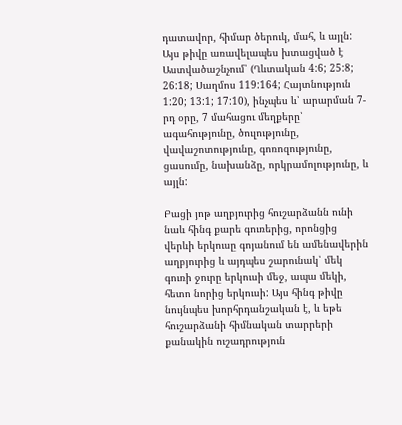դատավոր, հիմար ծերուկ, մահ, և այլն: Այս թիվը առավելապես խտացված է Աստվածաշնչում՝ (Ղևտական 4:6; 25:8; 26:18; Սաղմոս 119:164; Հայտնություն 1:20; 13:1; 17:10), ինչպես և՝ արարման 7-րդ օրը, 7 մահացու մեղքերը՝ ագահությունը, ծուլությունը, վավաշոտությունը, գոռոզությունը, ցասումը, նախանձը, որկրամոլությունը, և այլն:

Բացի յոթ աղբյուրից հուշարձանն ունի նաև հինգ քարե գուռերից, որոնցից վերևի երկուսը գոյանում են ամենավերին աղբյուրից և այդպես շարունակ՝ մեկ գուռի ջուրը երկուսի մեջ, ապա մեկի, հետո նորից երկուսի: Այս հինգ թիվը նույնպես խորհրդանշական է, և եթե հուշարձանի հիմնական տարրերի քանակին ուշադրություն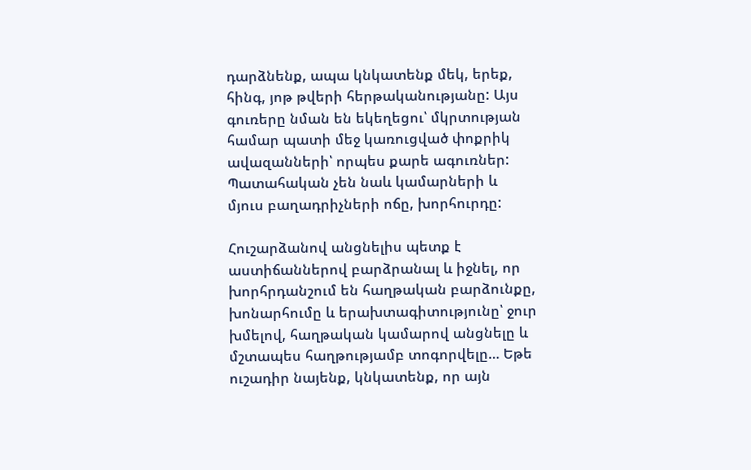դարձնենք, ապա կնկատենք մեկ, երեք, հինգ, յոթ թվերի հերթականությանը: Այս գուռերը նման են եկեղեցու՝ մկրտության համար պատի մեջ կառուցված փոքրիկ ավազանների՝ որպես քարե ագուռներ: Պատահական չեն նաև կամարների և մյուս բաղադրիչների ոճը, խորհուրդը:

Հուշարձանով անցնելիս պետք է աստիճաններով բարձրանալ և իջնել, որ խորհրդանշում են հաղթական բարձունքը, խոնարհումը և երախտագիտությունը՝ ջուր խմելով, հաղթական կամարով անցնելը և մշտապես հաղթությամբ տոգորվելը… Եթե ուշադիր նայենք, կնկատենք, որ այն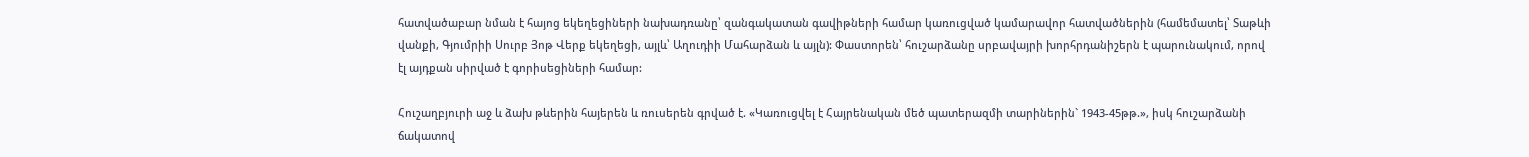հատվածաբար նման է հայոց եկեղեցիների նախադռանը՝ զանգակատան գավիթների համար կառուցված կամարավոր հատվածներին (համեմատել՝ Տաթևի վանքի, Գյումրիի Սուրբ Յոթ Վերք եկեղեցի, այլև՝ Աղուդիի Մահարձան և այլն): Փաստորեն՝ հուշարձանը սրբավայրի խորհրդանիշերն է պարունակում, որով էլ այդքան սիրված է գորիսեցիների համար:

Հուշաղբյուրի աջ և ձախ թևերին հայերեն և ռուսերեն գրված է. «Կառուցվել է Հայրենական մեծ պատերազմի տարիներին` 1943-45թթ.», իսկ հուշարձանի ճակատով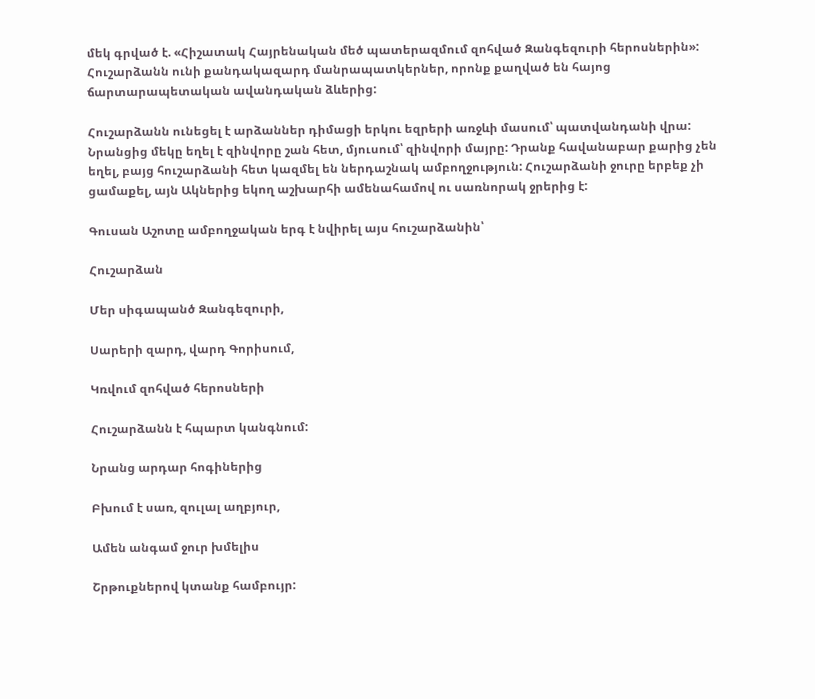մեկ գրված է. «Հիշատակ Հայրենական մեծ պատերազմում զոհված Զանգեզուրի հերոսներին»: Հուշարձանն ունի քանդակազարդ մանրապատկերներ, որոնք քաղված են հայոց ճարտարապետական ավանդական ձևերից:

Հուշարձանն ունեցել է արձաններ դիմացի երկու եզրերի առջևի մասում՝ պատվանդանի վրա: Նրանցից մեկը եղել է զինվորը շան հետ, մյուսում՝ զինվորի մայրը: Դրանք հավանաբար քարից չեն եղել, բայց հուշարձանի հետ կազմել են ներդաշնակ ամբողջություն: Հուշարձանի ջուրը երբեք չի ցամաքել, այն Ակներից եկող աշխարհի ամենահամով ու սառնորակ ջրերից է:

Գուսան Աշոտը ամբողջական երգ է նվիրել այս հուշարձանին՝

Հուշարձան

Մեր սիգապանծ Զանգեզուրի,

Սարերի զարդ, վարդ Գորիսում,

Կռվում զոհված հերոսների

Հուշարձանն է հպարտ կանգնում:

Նրանց արդար հոգիներից

Բխում է սառ, զուլալ աղբյուր,

Ամեն անգամ ջուր խմելիս

Շրթուքներով կտանք համբույր: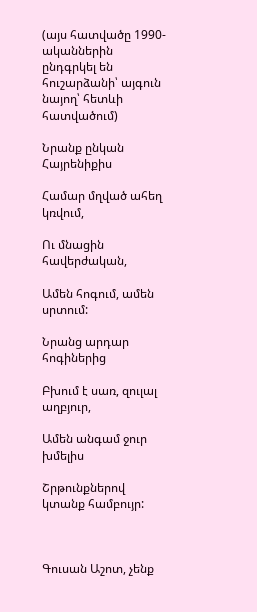(այս հատվածը 1990-ականներին ընդգրկել են հուշարձանի՝ այգուն նայող՝ հետևի հատվածում)

Նրանք ընկան Հայրենիքիս

Համար մղված ահեղ կռվում,

Ու մնացին հավերժական,

Ամեն հոգում, ամեն սրտում:

Նրանց արդար հոգիներից

Բխում է սառ, զուլալ աղբյուր,

Ամեն անգամ ջուր խմելիս

Շրթունքներով կտանք համբույր:



Գուսան Աշոտ, չենք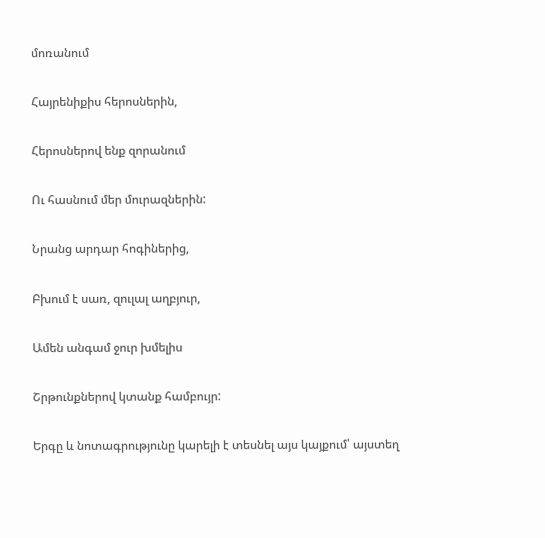մոռանում

Հայրենիքիս հերոսներին,

Հերոսներով ենք զորանում

Ու հասնում մեր մուրազներին:

Նրանց արդար հոգիներից,

Բխում է սառ, զուլալ աղբյուր,

Ամեն անգամ ջուր խմելիս

Շրթունքներով կտանք համբույր:

Երգը և նոտագրությունը կարելի է տեսնել այս կայքում՝ այստեղ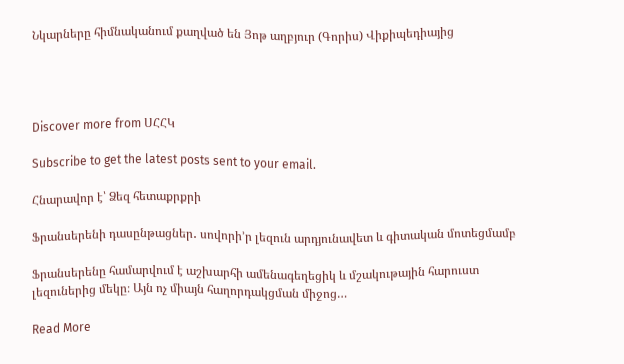Նկարները հիմնականում քաղված են Յոթ աղբյուր (Գորիս) Վիքիպեդիայից




Discover more from ՍՀՀԿ

Subscribe to get the latest posts sent to your email.

Հնարավոր է՝ Ձեզ հետաքրքրի

Ֆրանսերենի դասընթացներ․ սովորի’ր լեզուն արդյունավետ և գիտական մոտեցմամբ

Ֆրանսերենը համարվում է աշխարհի ամենագեղեցիկ և մշակութային հարուստ լեզուներից մեկը։ Այն ոչ միայն հաղորդակցման միջոց…

Read More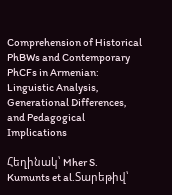Comprehension of Historical PhBWs and Contemporary PhCFs in Armenian: Linguistic Analysis, Generational Differences, and Pedagogical Implications

Հեղինակ՝ Mher S. Kumunts et al.Տարեթիվ՝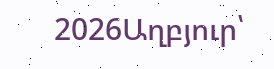2026Աղբյուր՝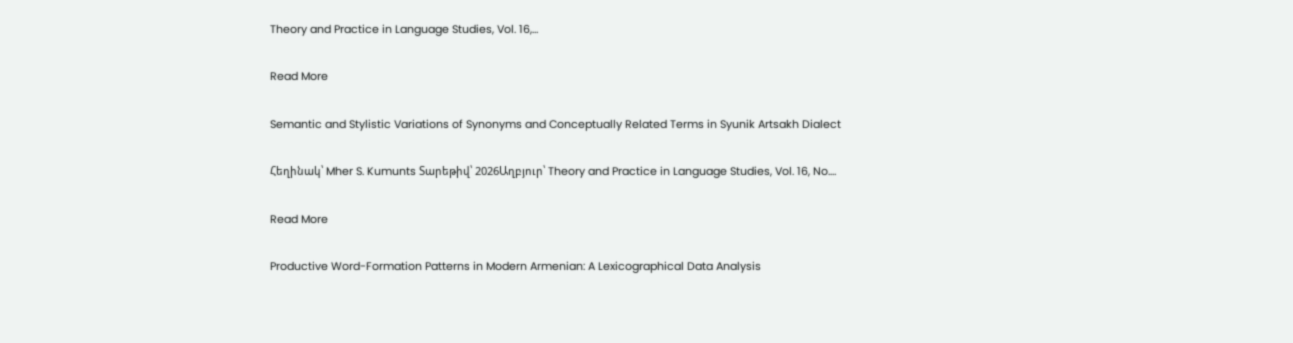Theory and Practice in Language Studies, Vol. 16,…

Read More

Semantic and Stylistic Variations of Synonyms and Conceptually Related Terms in Syunik Artsakh Dialect

Հեղինակ՝ Mher S. Kumunts Տարեթիվ՝ 2026Աղբյուր՝ Theory and Practice in Language Studies, Vol. 16, No.…

Read More

Productive Word-Formation Patterns in Modern Armenian: A Lexicographical Data Analysis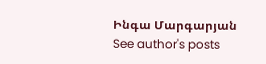Ինգա Մարգարյան See author's posts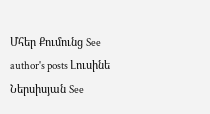Մհեր Քումունց See author's posts Լուսինե Ներսիսյան See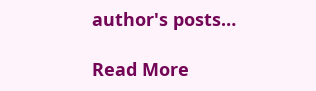author's posts…

Read More